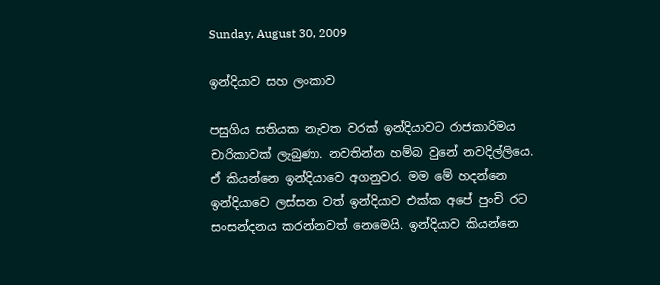Sunday, August 30, 2009

ඉන්දියාව සහ ලංකාව

පසුගිය සතියක නැවත වරක් ඉන්දියාවට රාජකාරිමය චාරිකාවක් ලැබුණා. නවතින්න හම්බ වුනේ නවදිල්ලියෙ. ඒ කියන්නෙ ඉන්දියාවෙ අගනුවර. මම මේ හදන්නෙ ඉන්දියාවෙ ලස්සන වත් ඉන්දියාව එක්ක අපේ පුංචි රට සංසන්දනය කරන්නවත් නෙමෙයි. ඉන්දියාව කියන්නෙ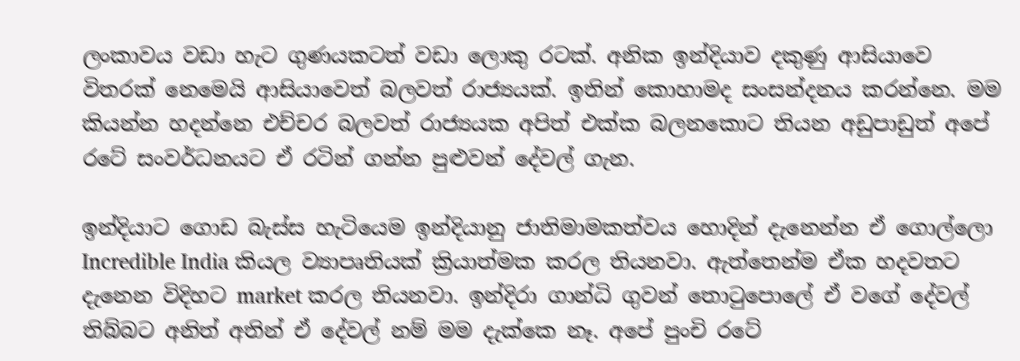ලංකාවය වඩා හැට ගුණයකටත් වඩා ලොකු රටක්. අනික ඉන්දියාව දකුණු ආසියාවෙ විතරක් නෙමෙයි ආසියාවෙත් බලවත් රාජ්‍යයක්. ඉතින් කොහාමද සංසන්දනය කරන්නෙ. මම කියන්න හදන්නෙ එච්චර බලවත් රාජ්‍යයක අපිත් එක්ක බලනකො‍ට තියන අඩුපාඩුත් අපේ රටේ සංවර්ධනයට ඒ රටින් ගන්න පුළුවන් දේවල් ගැන.

ඉන්දියාට ගොඩ බැස්ස හැටියෙම ඉන්දියානු ජාතිමාමකත්වය හොදින් දැනෙන්න ඒ ගොල්ලො Incredible India කියල ව්‍යාපෘතියක් ක්‍රියාත්මක කරල තියනවා. ඇත්තෙන්ම ඒක හදවතට දැනෙන විදිහට market කරල තියනවා. ඉන්දිරා ගාන්ධි ගුවන් තොටුපොලේ ඒ වගේ දේවල් තිබ්බට අනිත් අතින් ඒ දේවල් නම් මම දැක්කෙ නෑ. අපේ පුංචි රටේ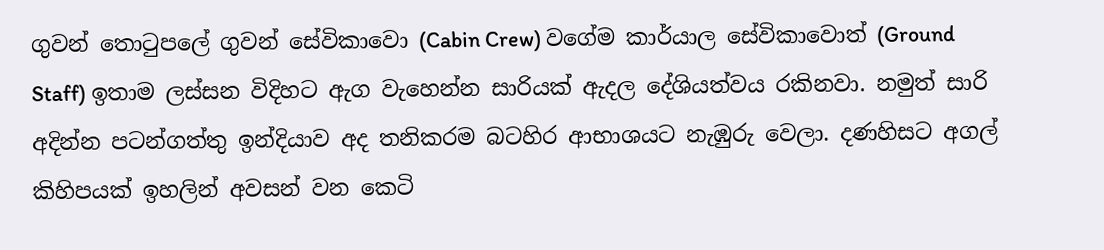ගුවන් තොටුපලේ ගුවන් සේවිකාවො (Cabin Crew) වගේම කාර්යාල සේවිකාවොත් (Ground Staff) ඉතාම ලස්සන විදිහට ඇග වැහෙන්න සාරියක් ඇදල දේශියත්වය රකිනවා. නමුත් සාරි අදින්න පටන්ගත්තු ඉන්දියාව අද තනිකරම බටහිර ආභාශයට නැඹුරු වෙලා. දණහිසට අගල් කිහිපයක් ඉහලින් අවසන් වන කෙටි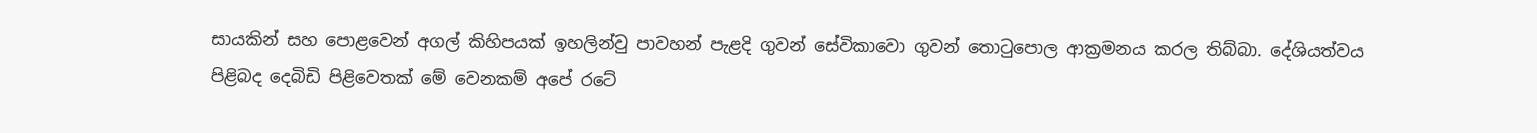සායකින් සහ පොළවෙන් අගල් කිහිපයක් ඉහලින්වු පාවහන් පැළදි ගුවන් සේවිකාවො ගුවන් තොටුපොල ආක්‍රමනය කරල තිබ්බා. දේශියත්වය පිළිබද දෙබිඩි පිළිවෙතක් මේ වෙනකම් ‍අපේ රටේ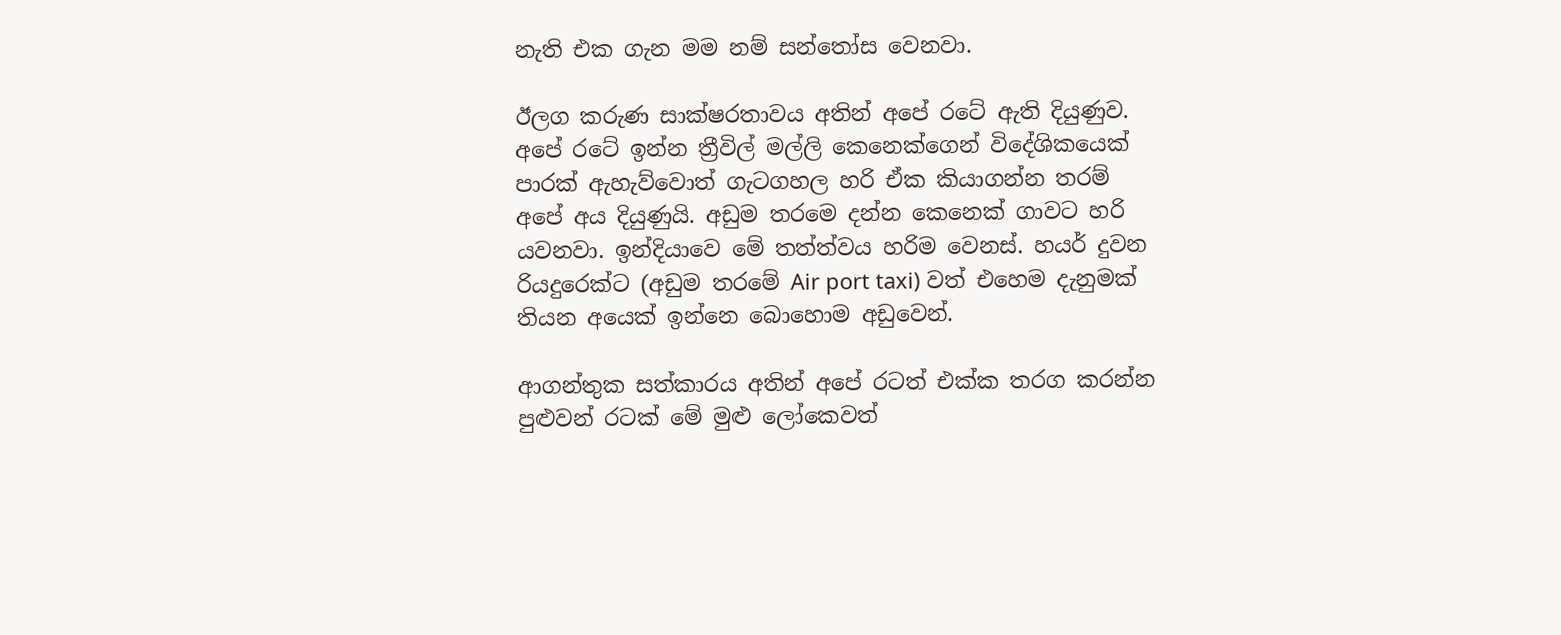නැති එක ගැන මම නම් සන්තෝස වෙනවා.

ඊලග කරුණ සාක්ෂරතාවය අතින් අපේ රටේ ඇති දියුණුව. අපේ රටේ ඉන්න ත්‍රීවිල් මල්ලි කෙනෙක්ගෙන් විදේශිකයෙක් පාරක් ඇහැව්වොත් ගැටගහල හරි ඒක කියාගන්න තරම් අපේ අය දියුණුයි. අඩුම තරමෙ දන්න කෙනෙක් ගාවට හරි යවනවා. ඉන්දියාවෙ මේ තත්ත්වය හරිම වෙනස්. හයර් දුවන රියදුරෙක්ට (අඩුම තරමේ Air port taxi) වත් එහෙම දැනුමක් තියන අයෙක් ඉන්නෙ බොහොම අඩුවෙන්.

ආගන්තුක සත්කාරය අතින් අපේ රටත් එක්ක තරග කරන්න පුළුවන් රටක් මේ මුළු ලෝකෙවත්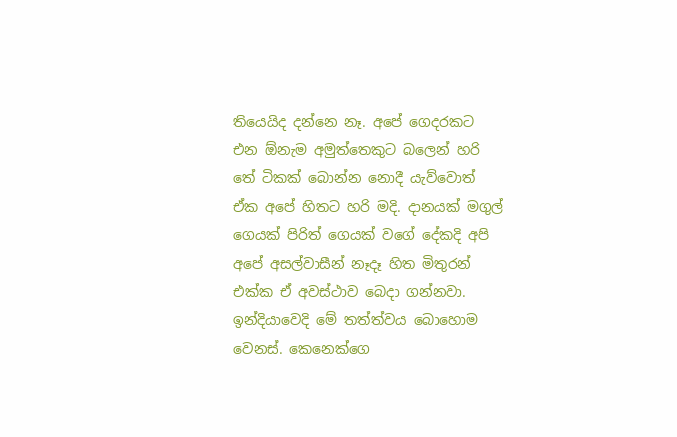තියෙයිද දන්නෙ නෑ. අපේ ගෙදරකට එන ඕනැම අමුත්තෙකුට බලෙන් හරි තේ ටිකක් බොන්න නොදී යැව්වොත් ඒක අපේ හිතට හරි මදි. දානයක් මගුල් ගෙයක් පිරිත් ගෙයක් වගේ දේකදි අපි අපේ අසල්වාසීන් නෑදෑ හිත මිතුරන් එක්ක ඒ අවස්ථාව බෙදා ගන්නවා. ඉන්දියාවෙදි මේ තත්ත්වය බොහොම වෙනස්. කෙනෙක්ගෙ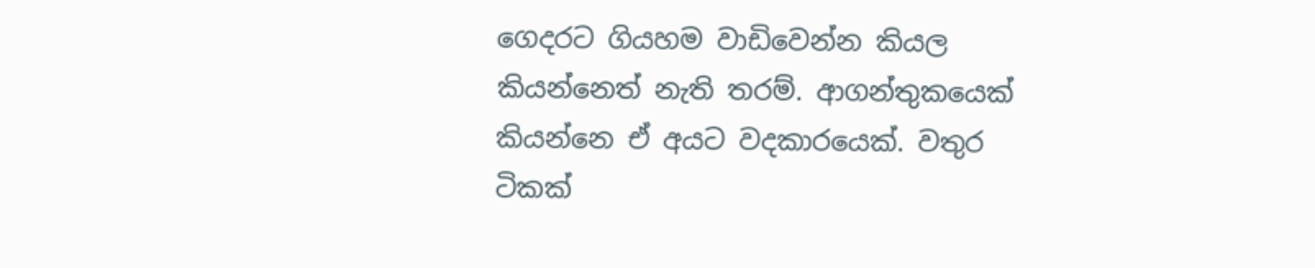ගෙදරට ගියහම වාඩිවෙන්න කියල කියන්නෙත් නැති තරම්. ආගන්තුකයෙක් කියන්නෙ ඒ අයට වදකාරයෙක්. වතුර ටිකක්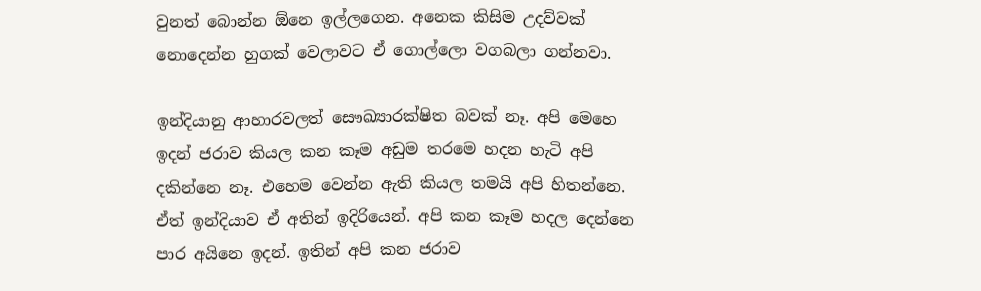වුනත් බොන්න ඕනෙ ඉල්ලගෙන. අනෙක කිසිම උදව්වක් නොදෙන්න හුගක් වෙලාවට ඒ ගොල්ලො වගබලා ගන්නවා.

ඉන්දියානු ආහාරවලත් සෞඛ්‍යාරක්ෂිත බවක් නෑ. අපි මෙහෙ ඉදන් ජරාව කියල කන කෑම අඩුම තරමෙ හදන හැටි අපි දකින්නෙ නෑ. එහෙම වෙන්න ඇති කියල තමයි අපි හිතන්නෙ. ඒත් ඉන්දියාව ඒ අතින් ඉදිරියෙන්. අපි කන කෑම හදල දෙන්නෙ පාර අයිනෙ ඉදන්. ඉතින් අපි කන ජරාව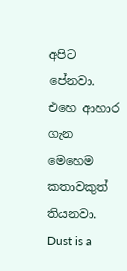අපිට පේනවා. එහෙ ආහාර ගැන මෙහෙම කතාවකුත් තියනවා. Dust is a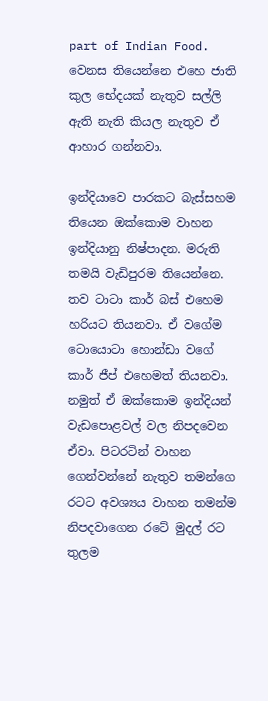part of Indian Food. වෙනස තියෙන්නෙ එහෙ ජාති කුල භේදයක් නැතුව සල්ලි ඇති නැති කියල නැතුව ඒ ආහාර ගන්නවා.

ඉන්දියාවෙ පාරකට බැස්සහම තියෙන ඔක්කොම වාහන ඉන්දියානු නිෂ්පාදන. මරුති තමයි වැඩිපුරම තියෙන්නෙ. තව ටාටා කාර් බස් එහෙම හරියට තියනවා. ඒ වගේම ටොයොටා හොන්ඩා වගේ කාර් ජීප් එහෙමත් තියනවා. නමුත් ඒ ඔක්කොම ඉන්දියන් වැඩපොළවල් වල නිපදවෙන ඒවා. පිටරටින් වාහන ගෙන්වන්නේ නැතුව තමන්ගෙ රටට අවශ්‍යය වාහන තමන්ම නිපදවාගෙන ‍රටේ මුදල් රට තුලම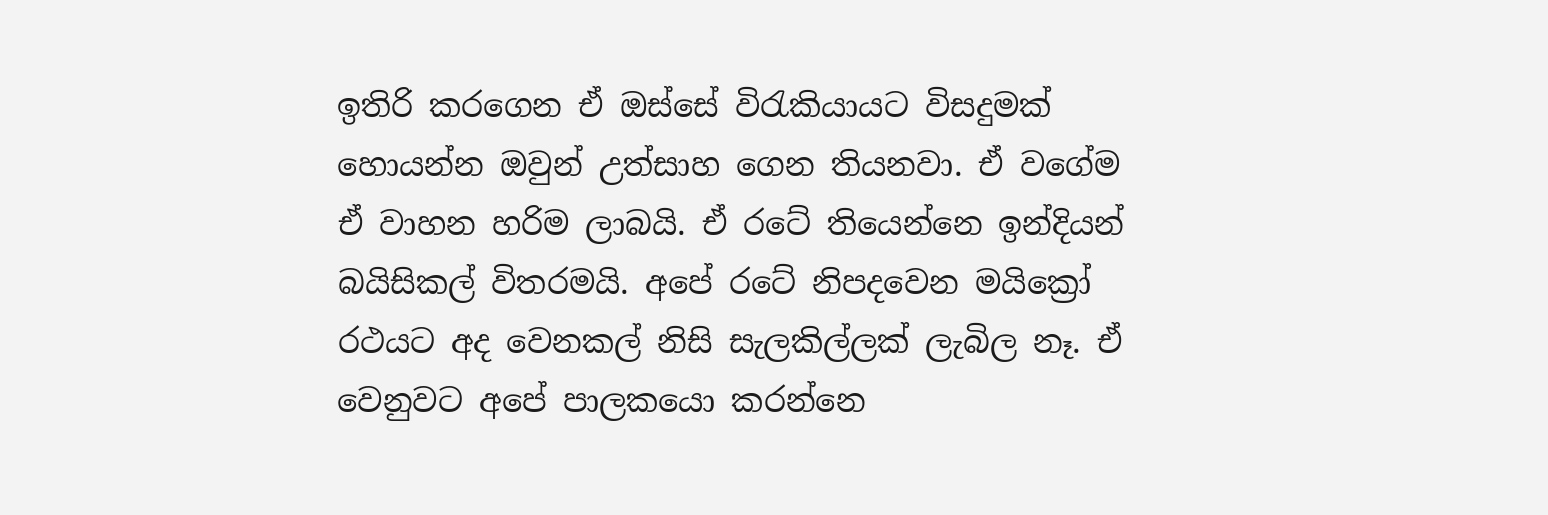ඉතිරි කරගෙන ඒ ඔස්සේ විරැකියායට විසදුමක් හොයන්න ඔවුන් උත්සාහ ගෙන තියනවා. ඒ වගේම ඒ වාහන හරිම ලාබයි. ඒ රටේ තියෙන්නෙ ඉන්දියන් බයිසිකල් විතරමයි. අපේ රටේ නිපදවෙන මයික්‍රෝ රථයට අද වෙනකල් නිසි සැලකිල්ලක් ලැබිල නෑ. ඒ වෙනුවට අපේ පාලකයො කරන්නෙ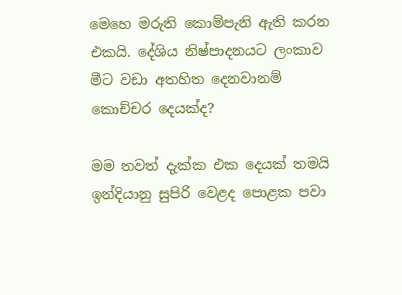මෙහෙ මරුති කොම්පැනි ඇති කරන එකයි. දේශිය නිෂ්පාදනයට ලංකාව මීට වඩා අතහිත දෙනවානම් කොච්චර දෙයක්ද?

මම තවත් දැක්ක එක දෙයක් තමයි ඉන්දියානු සුපිරි වෙළද පොළක පවා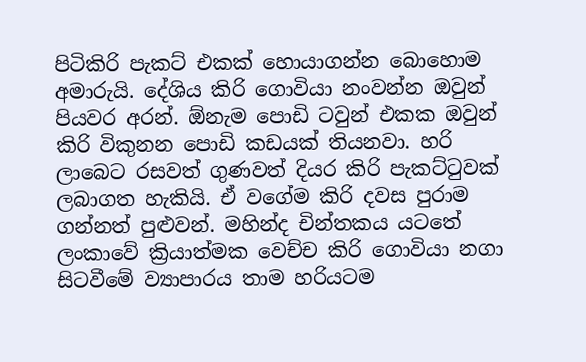පිටිකිරි පැකට් එකක් හොයාගන්න බොහොම අමාරුයි. දේශිය කිරි ගොවියා නංවන්න ඔවුන් පියවර අරන්. ඕනැම පොඩි ටවුන් එකක ඔවුන් කිරි විකුනන පොඩි කඩයක් තියනවා. හරි ලාබෙට රසවත් ගුණවත් දියර කිරි පැකට්ටුවක් ලබාගත හැකියි. ඒ වගේම කිරි දවස පුරාම ගන්නත් පුළුවන්. මහින්ද චින්තකය යටතේ ලංකාවේ ක්‍රියාත්මක වෙච්ච කිරි ගොවියා නගා සිටවීමේ ව්‍යාපාරය තාම හරියටම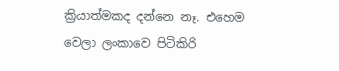ක්‍රියාත්මකද දන්නෙ නෑ. එහෙම වෙලා ලංකාවෙ පිටිකිරි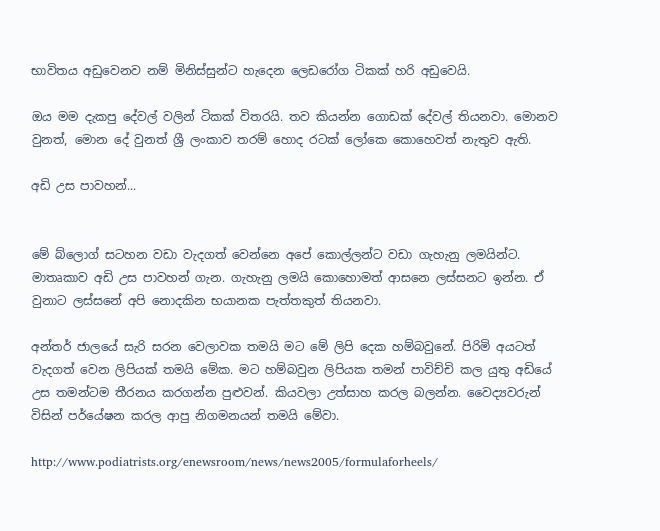භාවිතය අඩුවෙනව නම් මිනිස්සුන්ට හැදෙන ලෙඩරෝග ටිකක් හරි අඩුවෙයි.

ඔය මම දැකපු දේවල් වලින් ටිකක් විතරයි. තව කියන්න ගොඩක් දේවල් තියනවා. මොනව වුනත්, මොන දේ වුනත් ශ්‍රී ලංකාව තරම් හොද රටක් ලෝකෙ කොහෙවත් නැතුව ඇති.

අඩි උස පාවහන්...


මේ බ්ලොග් සටහන වඩා වැදගත් වෙන්නෙ අපේ කොල්ලන්ට වඩා ගැහැනු ලමයින්ට. මාතෘකාව අඩි උස පාවහන් ගැන. ගැහැනු ලමයි කොහොමත් ආසනෙ ලස්සනට ඉන්න. ඒ වුනාට ලස්සනේ අපි නොදකින භයානක පැත්තකුත් තියනවා.

අන්තර් ජාලයේ සැරි සරන වෙලාවක තමයි මට මේ ලිපි දෙක හම්බවුනේ. පිරිමි අයටත් වැදගත් වෙන ලිපියක් තමයි මේක. මට හම්බවුන ලිපියක තමන් පාවිච්චි කල යුතු අඩියේ උස තමන්ටම තීරනය කරගන්න පුළුවන්. කියවලා උත්සාහ කරල බලන්න. වෛද්‍යවරුන් විසින් පර්යේෂන කරල ආපු නිගමනයන් තමයි මේවා.

http://www.podiatrists.org/enewsroom/news/news2005/formulaforheels/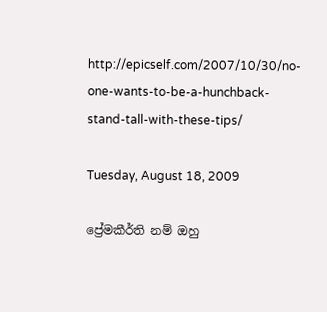http://epicself.com/2007/10/30/no-one-wants-to-be-a-hunchback-stand-tall-with-these-tips/

Tuesday, August 18, 2009

ප්‍රේමකීර්ති නම් ඔහු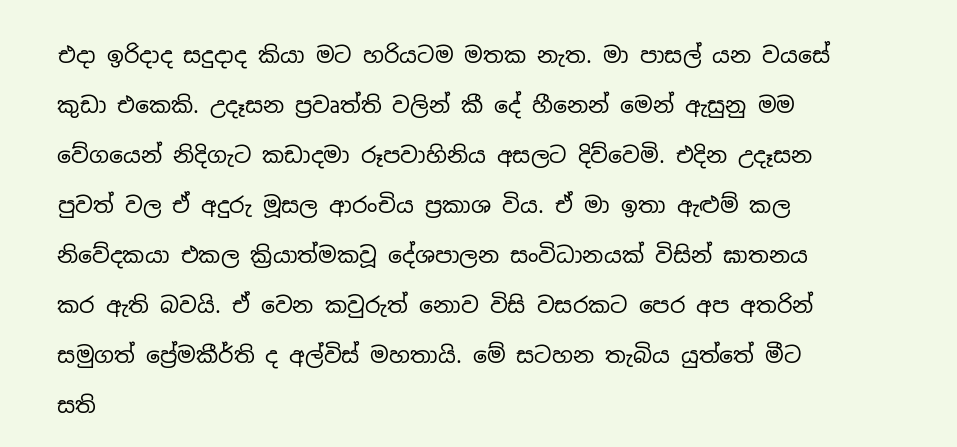එදා ඉරිදාද සදුදාද කියා මට හරියටම මතක නැත. මා පාසල් යන වයසේ කුඩා එකෙකි. උදෑසන ප්‍රවෘත්ති වලින් කී දේ හීනෙන් මෙන් ඇසුනු මම වේගයෙන් නිදිගැට කඩාදමා රූපවාහිනිය අසලට දිව්වෙමි. එදින උදෑසන පුවත් වල ඒ අදුරු මූසල ආරංචිය ප්‍රකාශ විය. ඒ මා ඉතා ඇළුම් කල නිවේදකයා එකල ක්‍රියාත්මකවූ දේශපාලන සංවිධානයක් විසින් ඝාතනය කර ඇති බවයි. ඒ වෙන කවුරුත් නොව විසි වසරකට පෙර අප අතරින් සමුගත් ප්‍රේමකීර්ති ද අල්විස් මහතායි. මේ සටහන තැබිය යුත්තේ මීට සති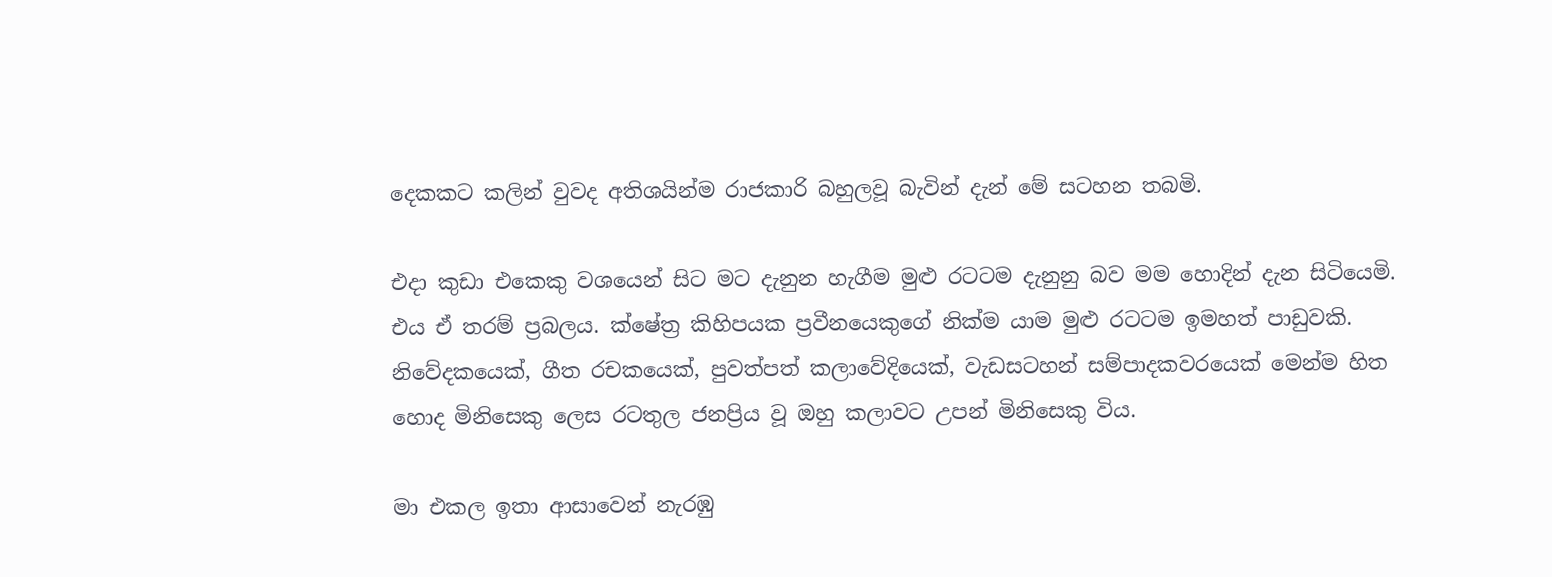දෙකකට කලින් වුවද අතිශයින්ම රාජකාරි බහුලවූ බැවින් දැන් මේ සටහන තබමි.

එදා කුඩා එකෙකු වශයෙන් සිට මට දැනුන හැගීම මුළු රටටම දැනුනු බව මම‍ හොදින් දැන සිටියෙමි. එය ඒ තරම් ප්‍රබලය. ක්ෂේත්‍ර කිහිපයක ප්‍රවීනයෙකුගේ නික්ම යාම මුළු රටටම ඉමහත් පාඩුවකි. නිවේදකයෙක්, ගීත රචකයෙක්, පුවත්පත් කලාවේදියෙක්, වැඩසටහන් සම්පාදකවරයෙක් මෙන්ම හිත හොද මිනිසෙකු ලෙස රටතුල ජනප්‍රිය වූ ඔහු කලාවට උපන් මිනිසෙකු විය.

මා එකල ඉතා ආසාවෙන් නැරඹු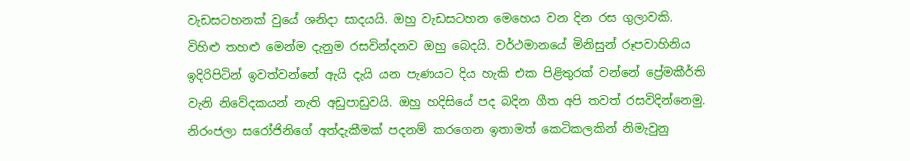වැඩසටහනක් වුයේ ශනිදා සාදයයි. ඔහු වැඩසටහන මෙහෙය වන දින රස ගුලාවකි. විහිළු තහළු මෙන්ම දැනුම රසවින්දනව ඔහු බෙදයි. වර්ථමානයේ මිනිසුන් රූපවාහිනිය ඉදිරිපිටින් ඉවත්වන්නේ ඇයි දැයි යන පැණයට දිය හැකි එක පිළිතුරක් වන්නේ ප්‍රේමකීර්ති වැනි නිවේදකයන් නැති අඩුපාඩුවයි. ඔහු හදිසියේ පද බදින ගීත අපි තවත් රසවිදින්නෙමු. නිරංජලා සරෝජිනිගේ අත්දැකීමක් පදනම් කරගෙන ඉතාමත් කෙටිකලකින් නිමැවුනු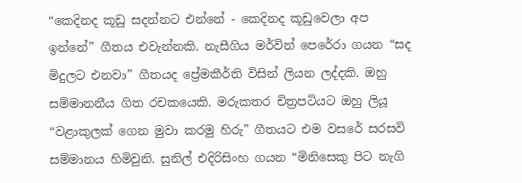“කෙදිනද කූඩු සදන්නට එන්නේ - කෙදිනද කූඩුවෙලා අප ඉන්නේ” ගීතය එවැන්නකි. නැසීගිය මර්වින් පෙරේරා ගයන “සද මිදුලට එනවා” ගීතයද ප්‍රේමකීර්ති විසින් ලියන ලද්දකි. ඔහු සම්මානනීය ගිත රචකයෙකි. මරුකතර චිත්‍රපටියට ඔහු ලියූ “වළාකුලක් ගෙන මුවා කරමු හිරු” ගීතයට එම වසරේ සරසවි සම්මානය හිමිවුනි. සුනිල් එදිරිසිංහ ගයන “මිනිසෙකු පිට නැගි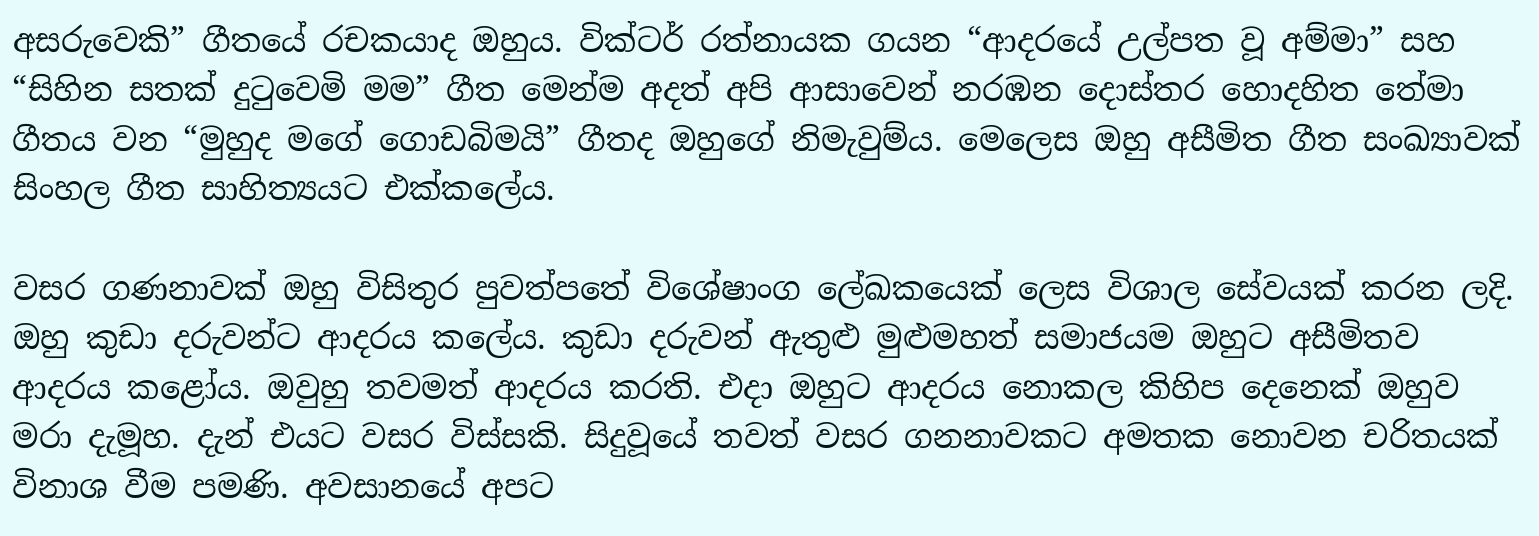අසරුවෙකි” ගීතයේ රචකයාද ඔහුය. වික්ටර් රත්නායක ගයන “ආදරයේ උල්පත වූ අම්මා” සහ “සිහින සතක් දුටුවෙමි මම” ගීත මෙන්ම අදත් අපි ආසාවෙන් නරඹන දොස්තර හොදහිත තේමා ගීතය වන “මුහුද මගේ ගොඩබිමයි” ගීතද ඔහුගේ නිමැවුම්ය. මෙලෙස ඔහු අසීමිත ගීත සංඛ්‍යාවක් සිංහල ගීත සාහිත්‍යයට එක්කලේය.

වසර ගණනාවක් ඔහු විසිතුර පුවත්පතේ විශේෂාංග ලේඛකයෙක් ලෙස විශාල සේවයක් කරන ලදි. ඔහු කුඩා දරුවන්ට ආදරය කලේය. කුඩා දරුවන් ඇතුළු මුළුමහත් සමාජයම ඔහුට අසීමිතව ආදරය කළෝය. ඔවුහු තවමත් ආදරය කරති. එදා ඔහුට ආදරය නොකල කිහිප දෙනෙක් ඔහුව ම‍රා දැමූහ. දැන් එයට වසර විස්සකි. සිදුවූයේ තවත් වසර ගනනාවකට අමතක නොවන චරිතයක් විනාශ වීම පමණි. අවසානයේ අපට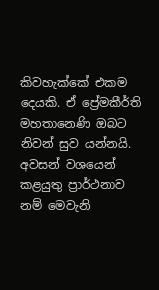කිවහැක්කේ එකම දෙයකි. ඒ ප්‍රේමකීර්ති මහතානෙණි ඔබට නිවන් සුව යන්නයි. අවසන් වශයෙන් කළයුතු ප්‍රාර්ථනාව නම් මෙවැනි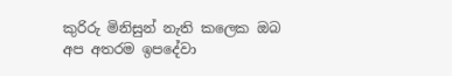කුරිරු මිනිසුන් නැති කලෙක ඔබ අප අතරම ඉපදේවා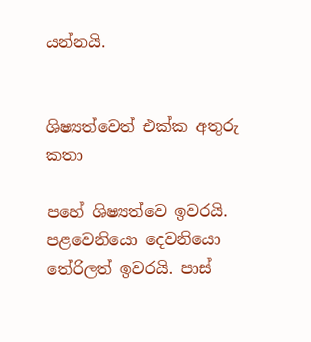යන්නයි.


ශිෂ්‍යත්වෙත් එක්ක අතුරු කතා

පහේ ශිෂ්‍යත්වෙ ඉවරයි. පළවෙනියො දෙවනියො තේරිලත් ඉවරයි. පාස්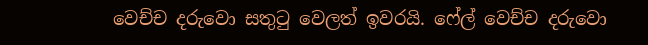වෙච්ච දරුවො සතුටු වෙලත් ඉවරයි. ෆේල් වෙච්ච දරුවො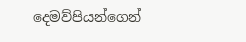දෙමව්පියන්ගෙන්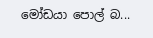මෝඩයා පොල් බ...